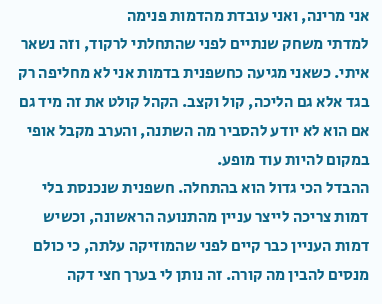אני מרינה, ואני עובדת מהדמות פנימה
למדתי משחק שנתיים לפני שהתחלתי לרקוד, וזה נשאר איתי. כשאני מגיעה כחשפנית בדמות אני לא מחליפה רק בגד אלא גם הליכה, קול וקצב. הקהל קולט את זה מיד גם אם הוא לא יודע להסביר מה השתנה, והערב מקבל אופי במקום להיות עוד מופע.
ההבדל הכי גדול הוא בהתחלה. חשפנית שנכנסת בלי דמות צריכה לייצר עניין מהתנועה הראשונה, וכשיש דמות העניין כבר קיים לפני שהמוזיקה עלתה, כי כולם מנסים להבין מה קורה. זה נותן לי בערך חצי דקה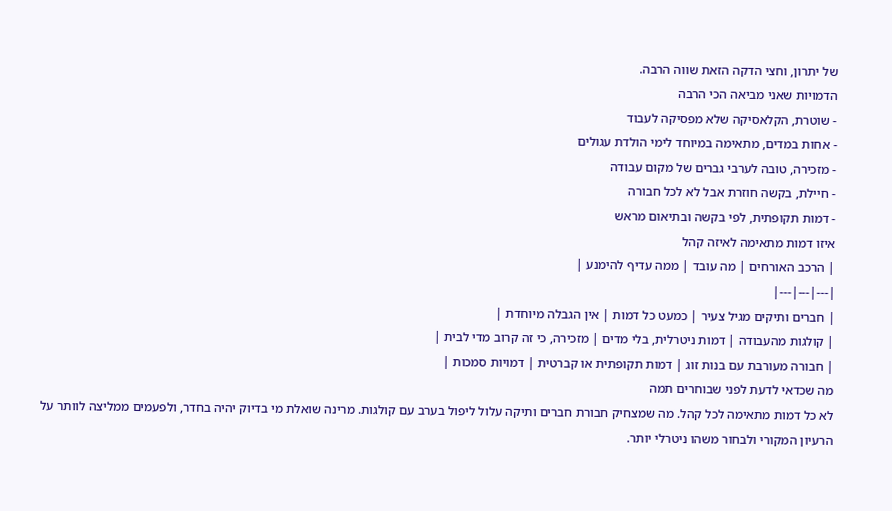של יתרון, וחצי הדקה הזאת שווה הרבה.
הדמויות שאני מביאה הכי הרבה
- שוטרת, הקלאסיקה שלא מפסיקה לעבוד
- אחות במדים, מתאימה במיוחד לימי הולדת עגולים
- מזכירה, טובה לערבי גברים של מקום עבודה
- חיילת, בקשה חוזרת אבל לא לכל חבורה
- דמות תקופתית, לפי בקשה ובתיאום מראש
איזו דמות מתאימה לאיזה קהל
| הרכב האורחים | מה עובד | ממה עדיף להימנע |
|---|---|---|
| חברים ותיקים מגיל צעיר | כמעט כל דמות | אין הגבלה מיוחדת |
| קולגות מהעבודה | דמות ניטרלית, בלי מדים | מזכירה, כי זה קרוב מדי לבית |
| חבורה מעורבת עם בנות זוג | דמות תקופתית או קברטית | דמויות סמכות |
מה שכדאי לדעת לפני שבוחרים תמה
לא כל דמות מתאימה לכל קהל. מה שמצחיק חבורת חברים ותיקה עלול ליפול בערב עם קולגות. מרינה שואלת מי בדיוק יהיה בחדר, ולפעמים ממליצה לוותר על הרעיון המקורי ולבחור משהו ניטרלי יותר.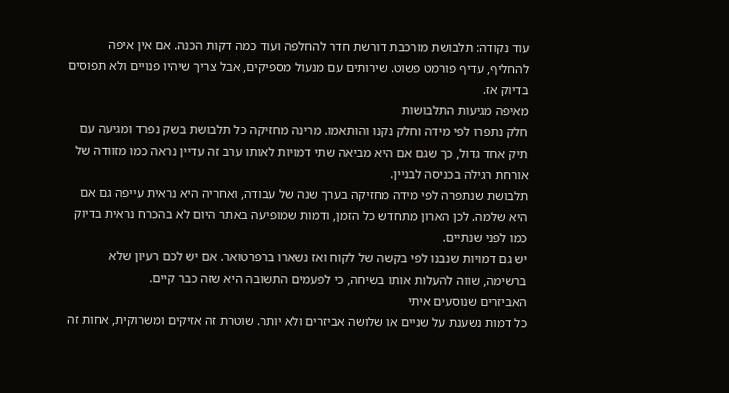עוד נקודה: תלבושת מורכבת דורשת חדר להחלפה ועוד כמה דקות הכנה. אם אין איפה להחליף, עדיף פורמט פשוט. שירותים עם מנעול מספיקים, אבל צריך שיהיו פנויים ולא תפוסים בדיוק אז.
מאיפה מגיעות התלבושות
חלק נתפרו לפי מידה וחלק נקנו והותאמו. מרינה מחזיקה כל תלבושת בשק נפרד ומגיעה עם תיק אחד גדול, כך שגם אם היא מביאה שתי דמויות לאותו ערב זה עדיין נראה כמו מזוודה של אורחת רגילה בכניסה לבניין.
תלבושת שנתפרה לפי מידה מחזיקה בערך שנה של עבודה, ואחריה היא נראית עייפה גם אם היא שלמה. לכן הארון מתחדש כל הזמן, ודמות שמופיעה באתר היום לא בהכרח נראית בדיוק כמו לפני שנתיים.
יש גם דמויות שנבנו לפי בקשה של לקוח ואז נשארו ברפרטואר. אם יש לכם רעיון שלא ברשימה, שווה להעלות אותו בשיחה, כי לפעמים התשובה היא שזה כבר קיים.
האביזרים שנוסעים איתי
כל דמות נשענת על שניים או שלושה אביזרים ולא יותר. שוטרת זה אזיקים ומשרוקית, אחות זה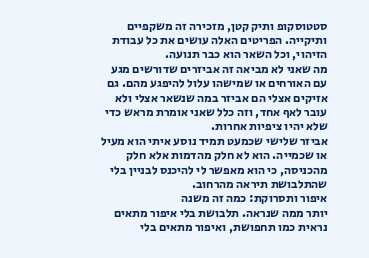סטטוסקופ ותיק קטן, מזכירה זה משקפיים ותיקייה. הפריטים האלה עושים את כל עבודת הזיהוי, וכל השאר הוא כבר תנועה.
מה שאני לא מביאה זה אביזרים שדורשים מגע עם האורחים או שמישהו עלול להיפגע מהם. גם אזיקים אצלי הם אביזר במה שנשאר אצלי ולא עובר לאף אחד, וזה כלל שאני אומרת מראש כדי שלא יהיו ציפיות אחרות.
אביזר שלישי שכמעט תמיד נוסע איתי הוא מעיל או שכמייה. הוא לא חלק מהדמות אלא חלק מהכניסה, כי הוא מאפשר לי להיכנס לבניין בלי שהתלבושת תיראה מהרחוב.
איפור ותסרוקת: כמה זה משנה
יותר ממה שנראה. תלבושת בלי איפור מתאים נראית כמו תחפושת, ואיפור מתאים בלי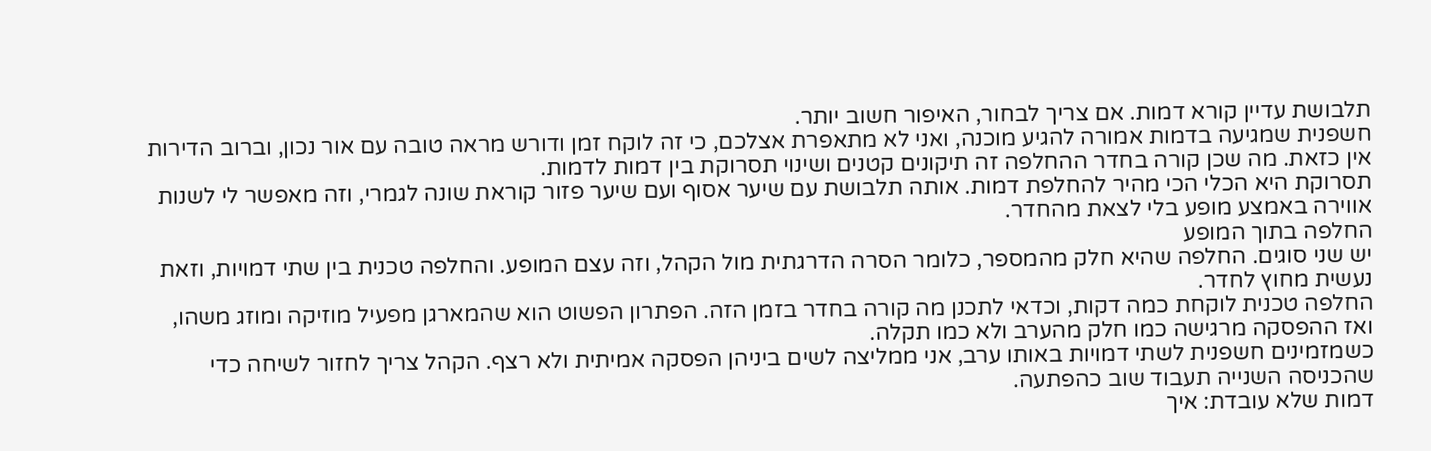תלבושת עדיין קורא דמות. אם צריך לבחור, האיפור חשוב יותר.
חשפנית שמגיעה בדמות אמורה להגיע מוכנה, ואני לא מתאפרת אצלכם, כי זה לוקח זמן ודורש מראה טובה עם אור נכון, וברוב הדירות אין כזאת. מה שכן קורה בחדר ההחלפה זה תיקונים קטנים ושינוי תסרוקת בין דמות לדמות.
תסרוקת היא הכלי הכי מהיר להחלפת דמות. אותה תלבושת עם שיער אסוף ועם שיער פזור קוראת שונה לגמרי, וזה מאפשר לי לשנות אווירה באמצע מופע בלי לצאת מהחדר.
החלפה בתוך המופע
יש שני סוגים. החלפה שהיא חלק מהמספר, כלומר הסרה הדרגתית מול הקהל, וזה עצם המופע. והחלפה טכנית בין שתי דמויות, וזאת נעשית מחוץ לחדר.
החלפה טכנית לוקחת כמה דקות, וכדאי לתכנן מה קורה בחדר בזמן הזה. הפתרון הפשוט הוא שהמארגן מפעיל מוזיקה ומוזג משהו, ואז ההפסקה מרגישה כמו חלק מהערב ולא כמו תקלה.
כשמזמינים חשפנית לשתי דמויות באותו ערב, אני ממליצה לשים ביניהן הפסקה אמיתית ולא רצף. הקהל צריך לחזור לשיחה כדי שהכניסה השנייה תעבוד שוב כהפתעה.
דמות שלא עובדת: איך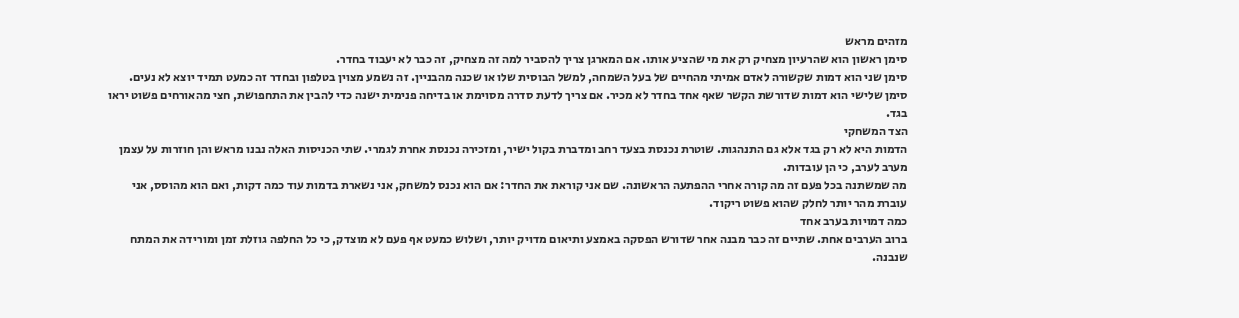מזהים מראש
סימן ראשון הוא שהרעיון מצחיק רק את מי שהציע אותו. אם המארגן צריך להסביר למה זה מצחיק, זה כבר לא יעבוד בחדר.
סימן שני הוא דמות שקשורה לאדם אמיתי מהחיים של בעל השמחה, למשל הבוסית שלו או שכנה מהבניין. זה נשמע מצוין בטלפון ובחדר זה כמעט תמיד יוצא לא נעים.
סימן שלישי הוא דמות שדורשת הקשר שאף אחד בחדר לא מכיר. אם צריך לדעת סדרה מסוימת או בדיחה פנימית ישנה כדי להבין את התחפושת, חצי מהאורחים פשוט יראו בגד.
הצד המשחקי
הדמות היא לא רק בגד אלא גם התנהגות. שוטרת נכנסת בצעד רחב ומדברת בקול ישיר, ומזכירה נכנסת אחרת לגמרי. שתי הכניסות האלה נבנו מראש והן חוזרות על עצמן מערב לערב, כי הן עובדות.
מה שמשתנה בכל פעם זה מה קורה אחרי ההפתעה הראשונה. שם אני קוראת את החדר: אם הוא נכנס למשחק, אני נשארת בדמות עוד כמה דקות, ואם הוא מהוסס, אני עוברת מהר יותר לחלק שהוא פשוט ריקוד.
כמה דמויות בערב אחד
ברוב הערבים אחת. שתיים זה כבר מבנה אחר שדורש הפסקה באמצע ותיאום מדויק יותר, ושלוש כמעט אף פעם לא מוצדק, כי כל החלפה גוזלת זמן ומורידה את המתח שנבנה.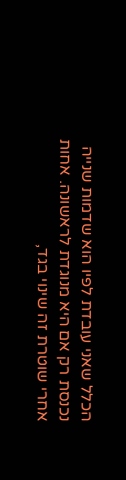הכלל שאני עובדת לפיו הוא שדמות שנייה נכנסת רק אם היא מנוגדת לראשונה. אחות אחרי שוטרת זה שינוי בגד,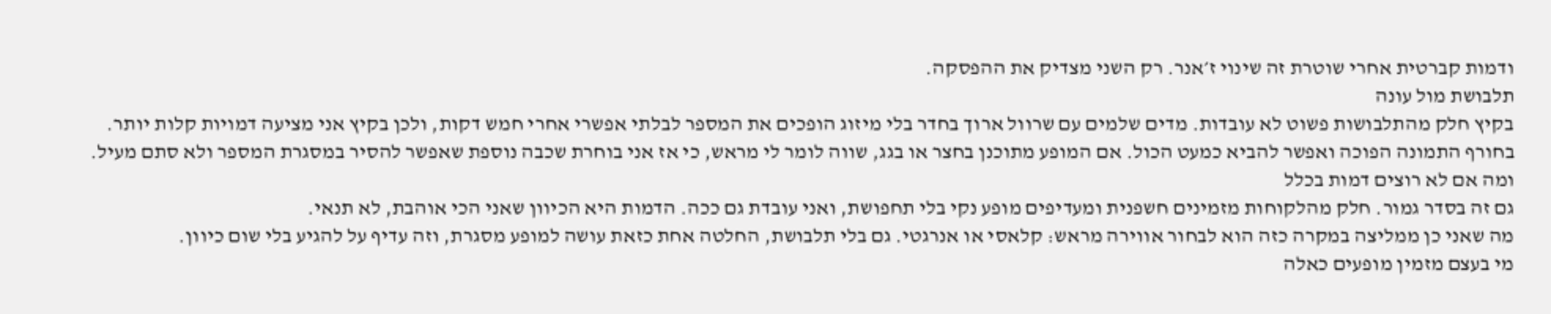ודמות קברטית אחרי שוטרת זה שינוי ז׳אנר. רק השני מצדיק את ההפסקה.
תלבושת מול עונה
בקיץ חלק מהתלבושות פשוט לא עובדות. מדים שלמים עם שרוול ארוך בחדר בלי מיזוג הופכים את המספר לבלתי אפשרי אחרי חמש דקות, ולכן בקיץ אני מציעה דמויות קלות יותר.
בחורף התמונה הפוכה ואפשר להביא כמעט הכול. אם המופע מתוכנן בחצר או בגג, שווה לומר לי מראש, כי אז אני בוחרת שכבה נוספת שאפשר להסיר במסגרת המספר ולא סתם מעיל.
ומה אם לא רוצים דמות בכלל
גם זה בסדר גמור. חלק מהלקוחות מזמינים חשפנית ומעדיפים מופע נקי בלי תחפושת, ואני עובדת גם ככה. הדמות היא הכיוון שאני הכי אוהבת, לא תנאי.
מה שאני כן ממליצה במקרה כזה הוא לבחור אווירה מראש: קלאסי או אנרגטי. גם בלי תלבושת, החלטה אחת כזאת עושה למופע מסגרת, וזה עדיף על להגיע בלי שום כיוון.
מי בעצם מזמין מופעים כאלה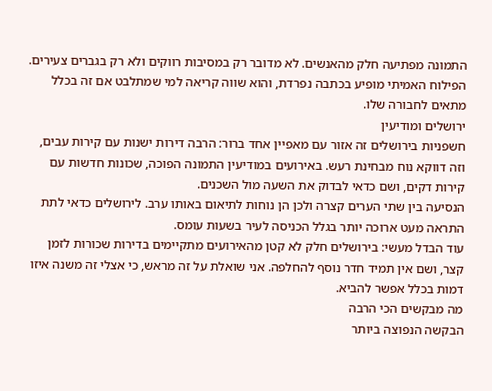התמונה מפתיעה חלק מהאנשים. לא מדובר רק במסיבות רווקים ולא רק בגברים צעירים. הפילוח האמיתי מופיע בכתבה נפרדת, והוא שווה קריאה למי שמתלבט אם זה בכלל מתאים לחבורה שלו.
ירושלים ומודיעין
חשפניות בירושלים זה אזור עם מאפיין אחד ברור: הרבה דירות ישנות עם קירות עבים, וזה דווקא נוח מבחינת רעש. באירועים במודיעין התמונה הפוכה, שכונות חדשות עם קירות דקים, ושם כדאי לבדוק את השעה מול השכנים.
הנסיעה בין שתי הערים קצרה ולכן הן נוחות לתיאום באותו ערב. לירושלים כדאי לתת התראה מעט ארוכה יותר בגלל הכניסה לעיר בשעות עומס.
עוד הבדל מעשי: בירושלים חלק לא קטן מהאירועים מתקיימים בדירות שכורות לזמן קצר, ושם אין תמיד חדר נוסף להחלפה. אני שואלת על זה מראש, כי אצלי זה משנה איזו דמות בכלל אפשר להביא.
מה מבקשים הכי הרבה
הבקשה הנפוצה ביותר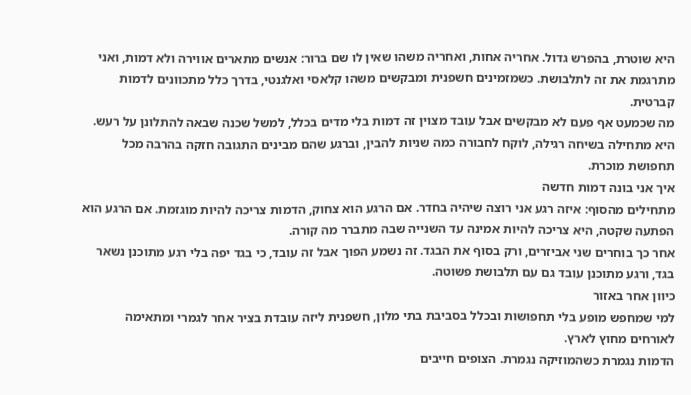היא שוטרת, בהפרש גדול. אחריה אחות, ואחריה משהו שאין לו שם ברור: אנשים מתארים אווירה ולא דמות, ואני מתרגמת את זה לתלבושת. כשמזמינים חשפנית ומבקשים משהו קלאסי ואלגנטי, בדרך כלל מתכוונים לדמות קברטית.
מה שכמעט אף פעם לא מבקשים אבל עובד מצוין זה דמות בלי מדים בכלל, למשל שכנה שבאה להתלונן על רעש. היא מתחילה בשיחה רגילה, לוקח לחבורה כמה שניות להבין, וברגע שהם מבינים התגובה חזקה בהרבה מכל תחפושת מוכרת.
איך אני בונה דמות חדשה
מתחילים מהסוף: איזה רגע אני רוצה שיהיה בחדר. אם הרגע הוא צחוק, הדמות צריכה להיות מוגזמת. אם הרגע הוא הפתעה שקטה, היא צריכה להיות אמינה עד השנייה שבה מתברר מה קורה.
אחר כך בוחרים שני אביזרים, ורק בסוף את הבגד. זה נשמע הפוך אבל זה עובד, כי בגד יפה בלי רגע מתוכנן נשאר בגד, ורגע מתוכנן עובד גם עם תלבושת פשוטה.
כיוון אחר באזור
למי שמחפש מופע בלי תחפושות ובכלל בסביבת בתי מלון, חשפנית ליזה עובדת בציר אחר לגמרי ומתאימה לאורחים מחוץ לארץ.
הדמות נגמרת כשהמוזיקה נגמרת. הצופים חייבים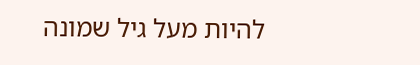להיות מעל גיל שמונה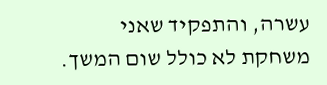עשרה, והתפקיד שאני משחקת לא כולל שום המשך.